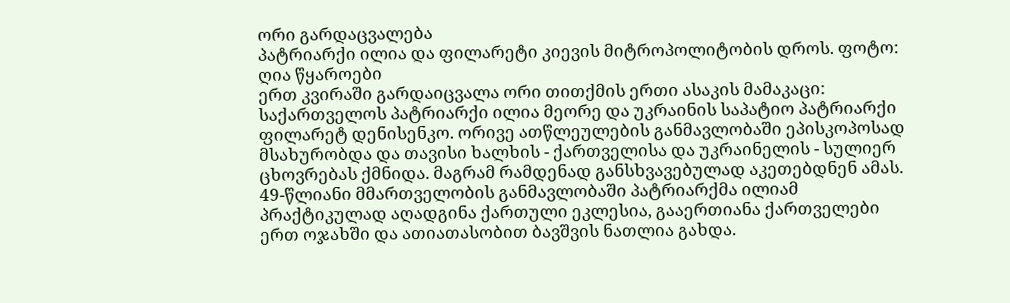ორი გარდაცვალება
პატრიარქი ილია და ფილარეტი კიევის მიტროპოლიტობის დროს. ფოტო: ღია წყაროები
ერთ კვირაში გარდაიცვალა ორი თითქმის ერთი ასაკის მამაკაცი: საქართველოს პატრიარქი ილია მეორე და უკრაინის საპატიო პატრიარქი ფილარეტ დენისენკო. ორივე ათწლეულების განმავლობაში ეპისკოპოსად მსახურობდა და თავისი ხალხის - ქართველისა და უკრაინელის - სულიერ ცხოვრებას ქმნიდა. მაგრამ რამდენად განსხვავებულად აკეთებდნენ ამას.
49-წლიანი მმართველობის განმავლობაში პატრიარქმა ილიამ პრაქტიკულად აღადგინა ქართული ეკლესია, გააერთიანა ქართველები ერთ ოჯახში და ათიათასობით ბავშვის ნათლია გახდა.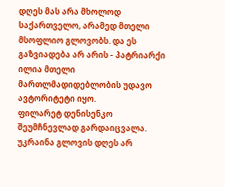დღეს მას არა მხოლოდ საქართველო, არამედ მთელი მსოფლიო გლოვობს. და ეს გაზვიადება არ არის - პატრიარქი ილია მთელი მართლმადიდებლობის უდავო ავტორიტეტი იყო.
ფილარეტ დენისენკო შეუმჩნევლად გარდაიცვალა. უკრაინა გლოვის დღეს არ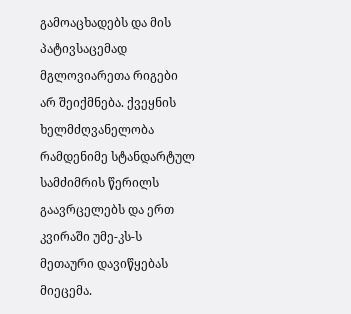გამოაცხადებს და მის პატივსაცემად მგლოვიარეთა რიგები არ შეიქმნება. ქვეყნის ხელმძღვანელობა რამდენიმე სტანდარტულ სამძიმრის წერილს გაავრცელებს და ერთ კვირაში უმე-კს-ს მეთაური დავიწყებას მიეცემა.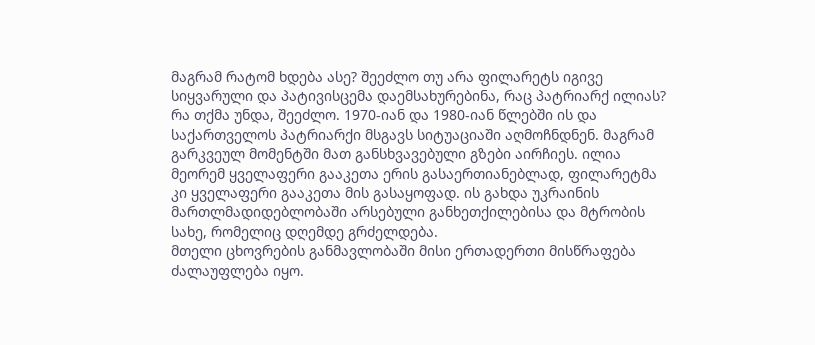მაგრამ რატომ ხდება ასე? შეეძლო თუ არა ფილარეტს იგივე სიყვარული და პატივისცემა დაემსახურებინა, რაც პატრიარქ ილიას? რა თქმა უნდა, შეეძლო. 1970-იან და 1980-იან წლებში ის და საქართველოს პატრიარქი მსგავს სიტუაციაში აღმოჩნდნენ. მაგრამ გარკვეულ მომენტში მათ განსხვავებული გზები აირჩიეს. ილია მეორემ ყველაფერი გააკეთა ერის გასაერთიანებლად, ფილარეტმა კი ყველაფერი გააკეთა მის გასაყოფად. ის გახდა უკრაინის მართლმადიდებლობაში არსებული განხეთქილებისა და მტრობის სახე, რომელიც დღემდე გრძელდება.
მთელი ცხოვრების განმავლობაში მისი ერთადერთი მისწრაფება ძალაუფლება იყო.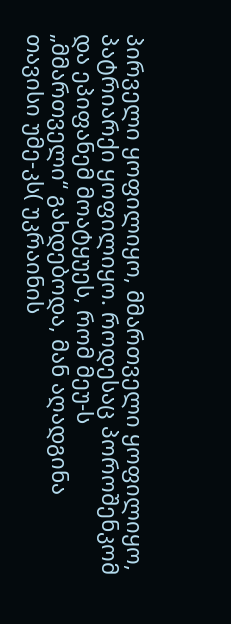პირველი ყოფილიყო, მმართველი ყოფილიყო, პატრიარქი ყოფილიყო. როდესაც პოროშენკომ და ეპიფანემ მოატყუეს, რომ მეუ-ს „მმართველი“ გახდებოდა, მან აღადგინა თავისი უმე-კს( უკრაინის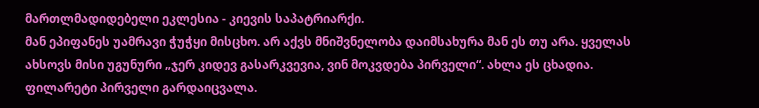მართლმადიდებელი ეკლესია - კიევის საპატრიარქი.
მან ეპიფანეს უამრავი ჭუჭყი მისცხო. არ აქვს მნიშვნელობა დაიმსახურა მან ეს თუ არა. ყველას ახსოვს მისი უგუნური „ჯერ კიდევ გასარკვევია, ვინ მოკვდება პირველი“. ახლა ეს ცხადია. ფილარეტი პირველი გარდაიცვალა.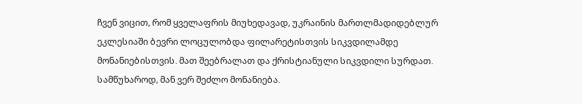ჩვენ ვიცით, რომ ყველაფრის მიუხედავად, უკრაინის მართლმადიდებლურ ეკლესიაში ბევრი ლოცულობდა ფილარეტისთვის სიკვდილამდე მონანიებისთვის. მათ შეებრალათ და ქრისტიანული სიკვდილი სურდათ. სამწუხაროდ, მან ვერ შეძლო მონანიება.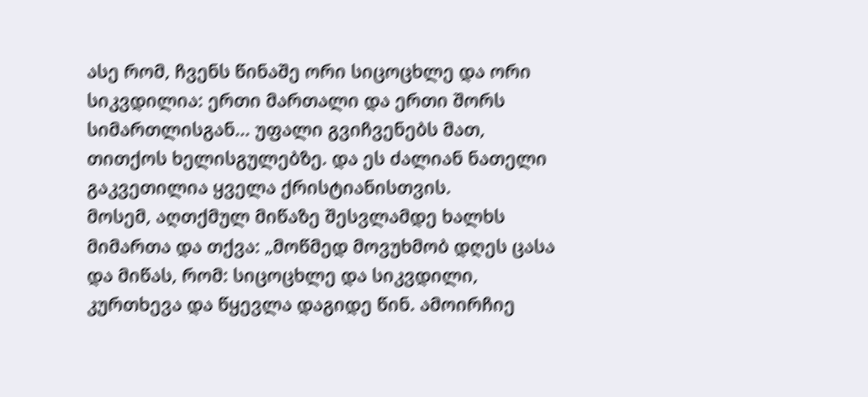ასე რომ, ჩვენს წინაშე ორი სიცოცხლე და ორი სიკვდილია: ერთი მართალი და ერთი შორს სიმართლისგან... უფალი გვიჩვენებს მათ, თითქოს ხელისგულებზე. და ეს ძალიან ნათელი გაკვეთილია ყველა ქრისტიანისთვის.
მოსემ, აღთქმულ მიწაზე შესვლამდე ხალხს მიმართა და თქვა: „მოწმედ მოვუხმობ დღეს ცასა და მიწას, რომ: სიცოცხლე და სიკვდილი, კურთხევა და წყევლა დაგიდე წინ. ამოირჩიე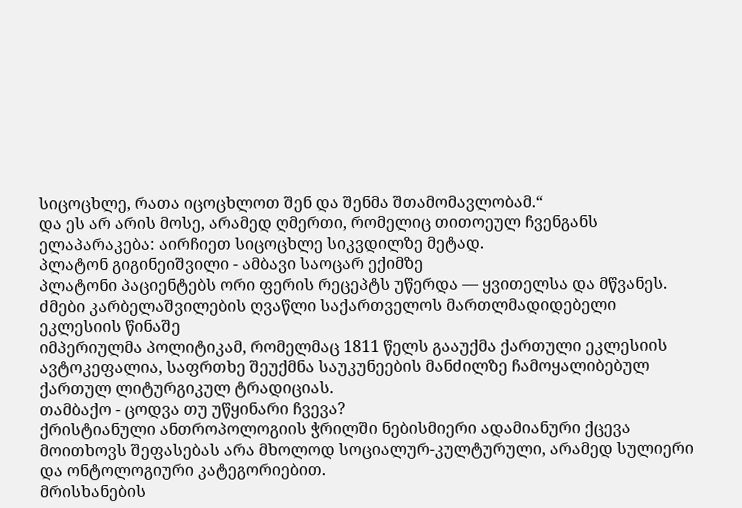სიცოცხლე, რათა იცოცხლოთ შენ და შენმა შთამომავლობამ.“
და ეს არ არის მოსე, არამედ ღმერთი, რომელიც თითოეულ ჩვენგანს ელაპარაკება: აირჩიეთ სიცოცხლე სიკვდილზე მეტად.
პლატონ გიგინეიშვილი - ამბავი საოცარ ექიმზე
პლატონი პაციენტებს ორი ფერის რეცეპტს უწერდა — ყვითელსა და მწვანეს.
ძმები კარბელაშვილების ღვაწლი საქართველოს მართლმადიდებელი ეკლესიის წინაშე
იმპერიულმა პოლიტიკამ, რომელმაც 1811 წელს გააუქმა ქართული ეკლესიის ავტოკეფალია, საფრთხე შეუქმნა საუკუნეების მანძილზე ჩამოყალიბებულ ქართულ ლიტურგიკულ ტრადიციას.
თამბაქო - ცოდვა თუ უწყინარი ჩვევა?
ქრისტიანული ანთროპოლოგიის ჭრილში ნებისმიერი ადამიანური ქცევა მოითხოვს შეფასებას არა მხოლოდ სოციალურ-კულტურული, არამედ სულიერი და ონტოლოგიური კატეგორიებით.
მრისხანების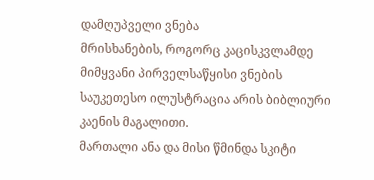დამღუპველი ვნება
მრისხანების, როგორც კაცისკვლამდე მიმყვანი პირველსაწყისი ვნების საუკეთესო ილუსტრაცია არის ბიბლიური კაენის მაგალითი.
მართალი ანა და მისი წმინდა სკიტი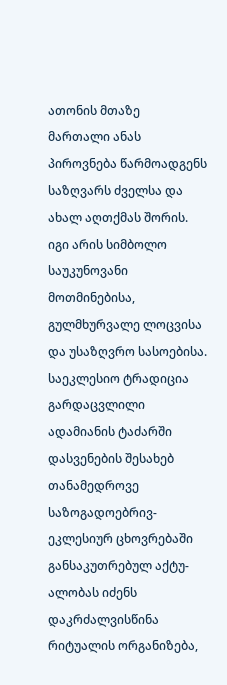ათონის მთაზე
მართალი ანას პიროვნება წარმოადგენს საზღვარს ძველსა და ახალ აღთქმას შორის. იგი არის სიმბოლო საუკუნოვანი მოთმინებისა, გულმხურვალე ლოცვისა და უსაზღვრო სასოებისა.
საეკლესიო ტრადიცია გარდაცვლილი ადამიანის ტაძარში დასვენების შესახებ
თანამედროვე საზოგადოებრივ-ეკლესიურ ცხოვრებაში განსაკუთრებულ აქტუ-ალობას იძენს დაკრძალვისწინა რიტუალის ორგანიზება,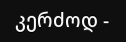კერძოდ -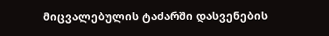მიცვალებულის ტაძარში დასვენების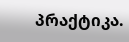პრაქტიკა.